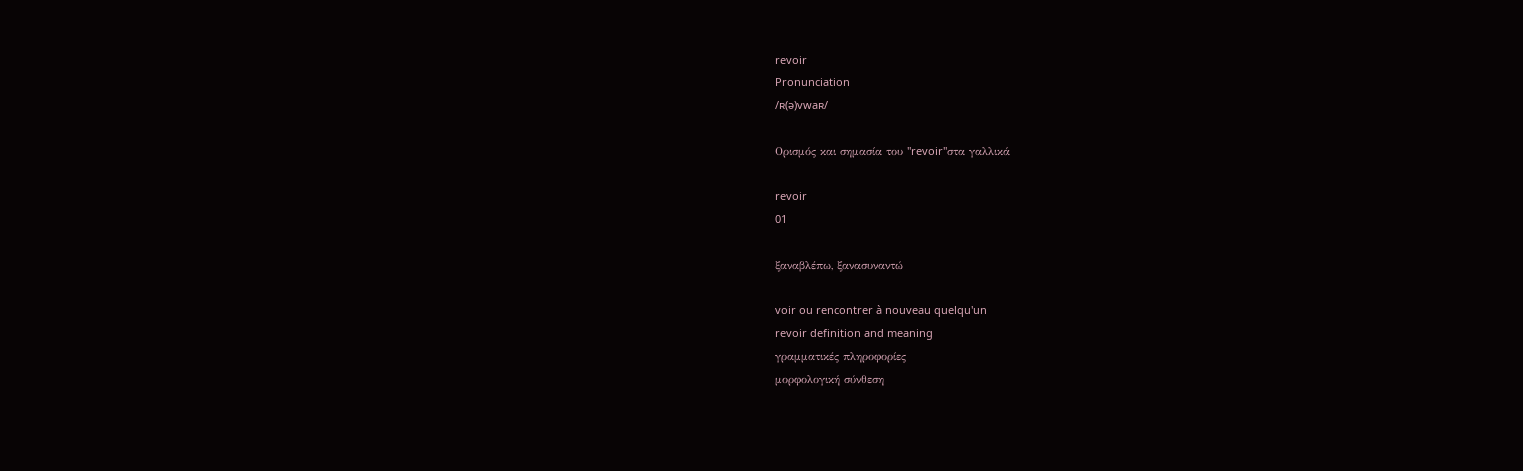revoir
Pronunciation
/ʀ(ə)vwaʀ/

Ορισμός και σημασία του "revoir"στα γαλλικά

revoir
01

ξαναβλέπω, ξανασυναντώ

voir ou rencontrer à nouveau quelqu'un
revoir definition and meaning
γραμματικές πληροφορίες
μορφολογική σύνθεση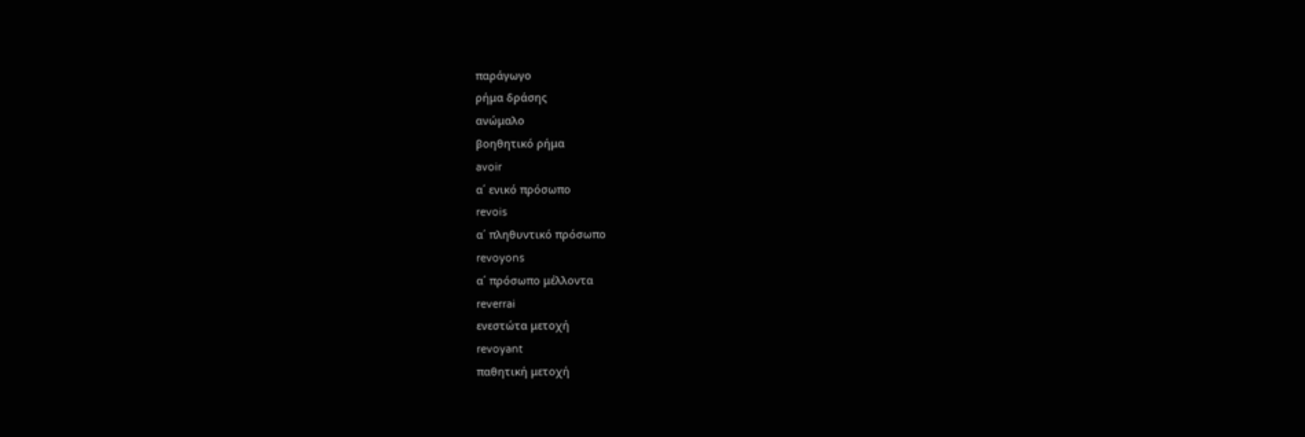παράγωγο
ρήμα δράσης
ανώμαλο
βοηθητικό ρήμα
avoir
α΄ ενικό πρόσωπο
revois
α΄ πληθυντικό πρόσωπο
revoyons
α΄ πρόσωπο μέλλοντα
reverrai
ενεστώτα μετοχή
revoyant
παθητική μετοχή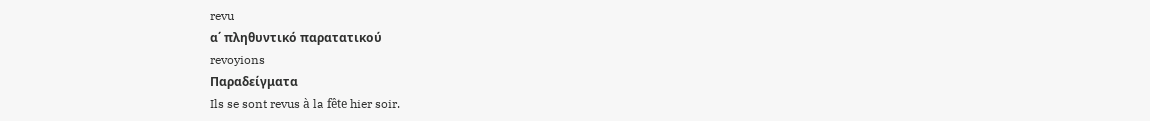revu
α΄ πληθυντικό παρατατικού
revoyions
Παραδείγματα
Ils se sont revus à la fête hier soir.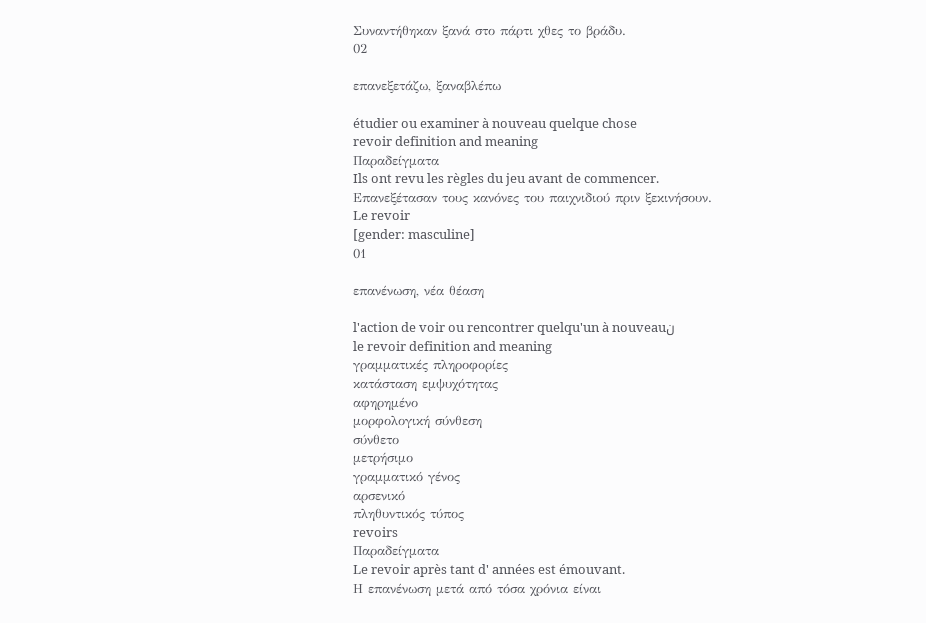Συναντήθηκαν ξανά στο πάρτι χθες το βράδυ.
02

επανεξετάζω, ξαναβλέπω

étudier ou examiner à nouveau quelque chose
revoir definition and meaning
Παραδείγματα
Ils ont revu les règles du jeu avant de commencer.
Επανεξέτασαν τους κανόνες του παιχνιδιού πριν ξεκινήσουν.
Le revoir
[gender: masculine]
01

επανένωση, νέα θέαση

l'action de voir ou rencontrer quelqu'un à nouveauن
le revoir definition and meaning
γραμματικές πληροφορίες
κατάσταση εμψυχότητας
αφηρημένο
μορφολογική σύνθεση
σύνθετο
μετρήσιμο
γραμματικό γένος
αρσενικό
πληθυντικός τύπος
revoirs
Παραδείγματα
Le revoir après tant d' années est émouvant.
Η επανένωση μετά από τόσα χρόνια είναι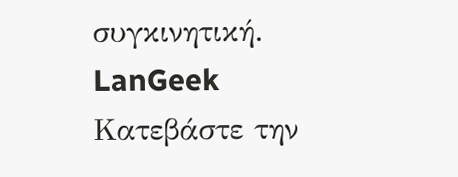συγκινητική.
LanGeek
Κατεβάστε την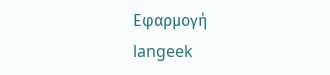Εφαρμογή
langeek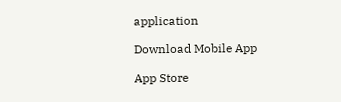application

Download Mobile App

App Store